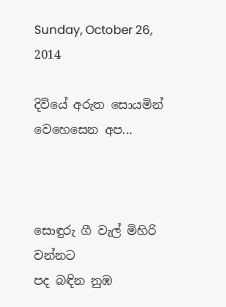Sunday, October 26, 2014

දිවියේ අරුත සොයමින් වෙහෙසෙන අප...



සොඳුරු ගී වැල් මිහිරි වන්නට
පද බඳින නුඹ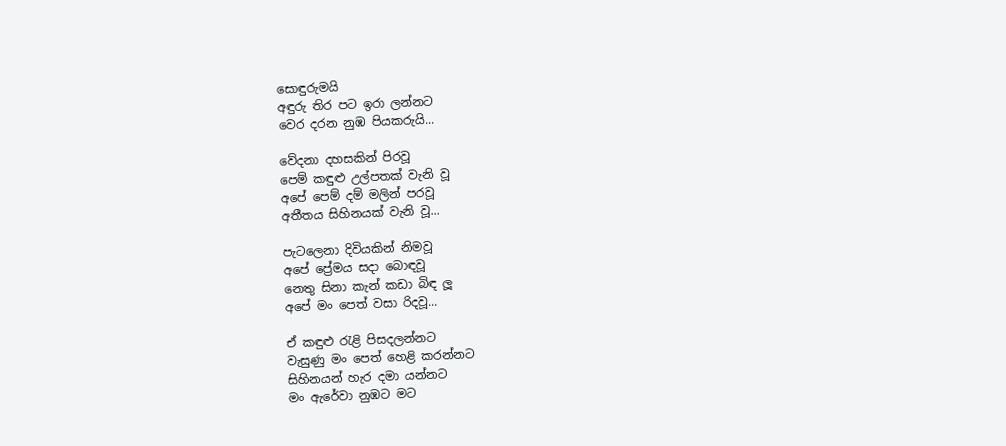සොඳුරුමයි
අඳුරු තිර පට ඉරා ලන්නට
වෙර දරන නුඹ පියකරුයි...

වේදනා දහසකින් පිරවූ
පෙම් කඳුළු උල්පතක් වැනි වූ
අපේ පෙම් දම් මලින් පරවූ
අතීතය සිහිනයක් වැනි වූ...

පැටලෙනා දිවියකින් නිමවූ
අපේ ප්‍රේමය සදා බොඳවූ
නෙතු සිනා කැන් කඩා බිඳ ලූ
අපේ මං පෙත් වසා රිදවූ...

ඒ කඳුළු රැළි පිසදලන්නට
වැසුණු මං පෙත් හෙළි කරන්නට
සිහිනයන් හැර දමා යන්නට
මං ඇරේවා නුඹට මට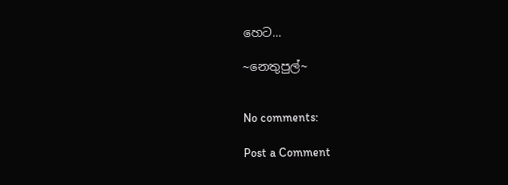හෙට...

~නෙතුපුල්~


No comments:

Post a Comment